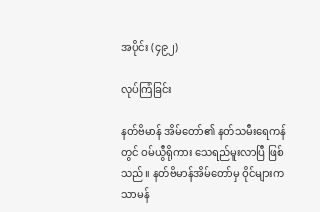အပိုင်း (၄၉၂)

လုပ်ကြံခြင်း

နတ်ဗိမာန် အိမ်တော်၏ နတ်သမီးရေကန်တွင် ဝမ်ယွီရိုကား သေရည်မူးလာပြီ ဖြစ်သည်။ နတ်ဗိမာန်အိမ်တော်မှ ဝိုင်များက သာမန်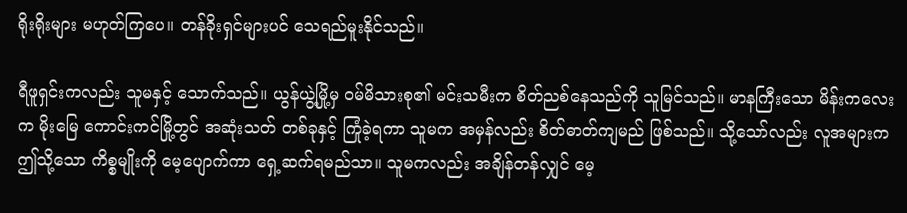ရိုးရိုးများ မဟုတ်ကြပေ။ တန်ခိုးရှင်များပင် သေရည်မူးနိုင်သည်။

ရီဖူရှင်းကလည်း သူမနှင့် သောက်သည်။ ယွန်ယွဲ့မြို့မှ ဝမ်မိသားစု၏ မင်းသမီးက စိတ်ညစ်နေသည်ကို သူမြင်သည်။ မာနကြီးသော မိန်းကလေးက မိုးမြေ ကောင်းကင်မြို့တွင် အဆုံးသတ် တစ်ခုနှင့် ကြုံခဲ့ရကာ သူမက အမှန်လည်း စိတ်ဓာတ်ကျမည် ဖြစ်သည်။ သို့သော်လည်း လူအများက ဤသို့သော ကိစ္စမျိုးကို မေ့ပျောက်ကာ ရှေ့ဆက်ရမည်သာ။ သူမကလည်း အချိန်တန်လျှင် မေ့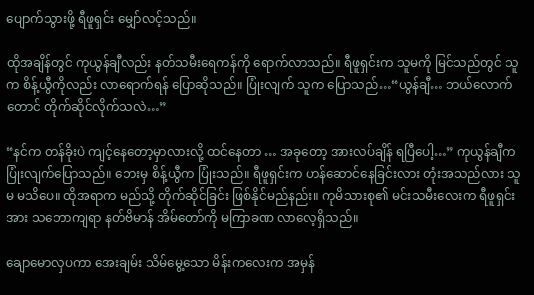ပျောက်သွားဖို့ ရီဖူရှင်း မျှော်လင့်သည်။

ထိုအချိန်တွင် ကုယွန်ချီလည်း နတ်သမီးရေကန်ကို ရောက်လာသည်။ ရီဖူရှင်းက သူမကို မြင်သည်တွင် သူက စိန့်ယွီကိုလည်း လာရောက်ရန် ပြောဆိုသည်။ ပြုံးလျက် သူက ပြောသည်…“ယွန်ချီ… ဘယ်လောက်တောင် တိုက်ဆိုင်လိုက်သလဲ…”

“နင်က တန်ခိုးပဲ ကျင့်နေတော့မှာလားလို့ ထင်နေတာ … အခုတော့ အားလပ်ချိန် ရပြီပေါ့…” ကုယွန်ချီက ပြုံးလျက်ပြောသည်။ ဘေးမှ စိန့်ယွီက ပြုံးသည်။ ရီဖူရှင်းက ဟန်ဆောင်နေခြင်းလား တုံးအသည်လား သူမ မသိပေ။ ထိုအရာက မည်သို့ တိုက်ဆိုင်ခြင်း ဖြစ်နိုင်မည်နည်း။ ကုမိသားစု၏ မင်းသမီးလေးက ရီဖူရှင်းအား သဘောကျရာ နတ်ဗိမာန် အိမ်တော်ကို မကြာခဏ လာလေ့ရှိသည်။

ချောမောလှပကာ အေးချမ်း သိမ်မွေ့သော မိန်းကလေးက အမှန်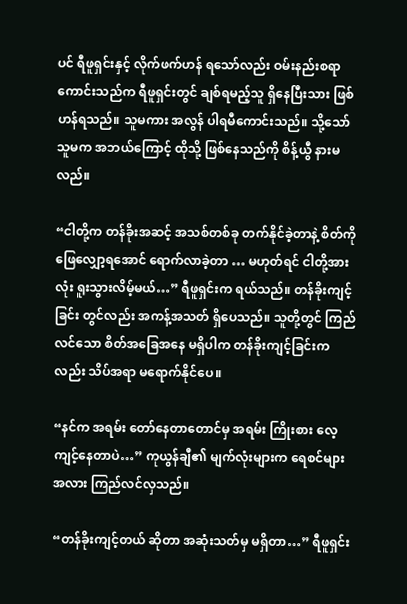ပင် ရီဖူရှင်းနှင့် လိုက်ဖက်ဟန် ရသော်လည်း ဝမ်းနည်းစရာ ကောင်းသည်က ရီဖူရှင်းတွင် ချစ်ရမည့်သူ ရှိနေပြီးသား ဖြစ်ဟန်ရသည်။ သူမကား အလွန် ပါရမီကောင်းသည်။ သို့သော် သူမက အဘယ်ကြောင့် ထိုသို့ ဖြစ်နေသည်ကို စိန့်ယွီ နားမလည်။

“ငါတို့က တန်ခိုးအဆင့် အသစ်တစ်ခု တက်နိုင်ခဲ့တာနဲ့ စိတ်ကို ဖြေလျှော့ရအောင် ရောက်လာခဲ့တာ … မဟုတ်ရင် ငါတို့အားလုံး ရူးသွားလိမ့်မယ်…” ရီဖူရှင်းက ရယ်သည်။ တန်ခိုးကျင့်ခြင်း တွင်လည်း အကန့်အသတ် ရှိပေသည်။ သူတို့တွင် ကြည်လင်သော စိတ်အခြေအနေ မရှိပါက တန်ခိုးကျင့်ခြင်းကလည်း သိပ်အရာ မရောက်နိုင်ပေ။

“နင်က အရမ်း တော်နေတာတောင်မှ အရမ်း ကြိုးစား လေ့ကျင့်နေတာပဲ…” ကုယွန်ချီ၏ မျက်လုံးများက ရေစင်များအလား ကြည်လင်လှသည်။

“တန်ခိုးကျင့်တယ် ဆိုတာ အဆုံးသတ်မှ မရှိတာ…” ရီဖူရှင်း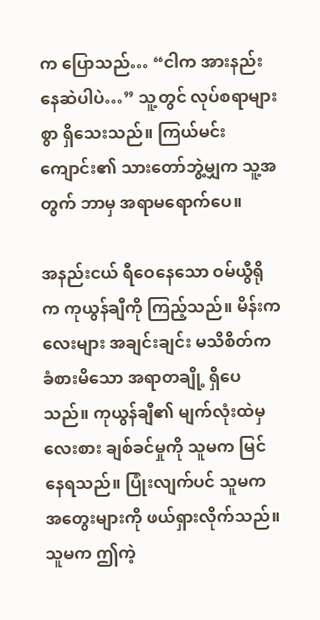က ပြောသည်… “ငါက အားနည်းနေဆဲပါပဲ…” သူ့တွင် လုပ်စရာများစွာ ရှိသေးသည်။ ကြယ်မင်းကျောင်း၏ သားတော်ဘွဲ့မျှက သူ့အတွက် ဘာမှ အရာမရောက်ပေ။

အနည်းငယ် ရီဝေနေသော ဝမ်ယွီရိုက ကုယွန်ချီကို ကြည့်သည်။ မိန်းကလေးများ အချင်းချင်း မသိစိတ်က ခံစားမိသော အရာတချို့ ရှိပေသည်။ ကုယွန်ချီ၏ မျက်လုံးထဲမှ လေးစား ချစ်ခင်မှုကို သူမက မြင်နေရသည်။ ပြုံးလျက်ပင် သူမက အတွေးများကို ဖယ်ရှားလိုက်သည်။ သူမက ဤကဲ့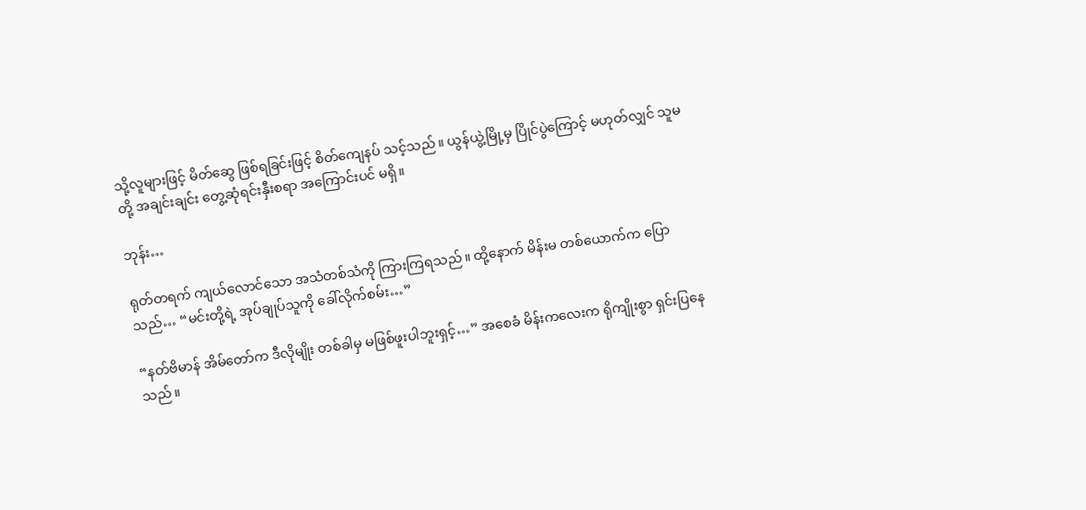သို့လူများဖြင့် မိတ်ဆွေ ဖြစ်ရခြင်းဖြင့် စိတ်ကျေနပ် သင့်သည်။ ယွန်ယွဲ့မြို့မှ ပြိုင်ပွဲကြောင့် မဟုတ်လျှင် သူမတို့ အချင်းချင်း တွေ့ဆုံရင်းနှီးစရာ အကြောင်းပင် မရှိ။

ဘုန်း…

ရုတ်တရက် ကျယ်လောင်သော အသံတစ်သံကို ကြားကြရသည်။ ထို့နောက် မိန်းမ တစ်ယောက်က ပြောသည်… “မင်းတို့ရဲ့ အုပ်ချုပ်သူကို ခေါ်လိုက်စမ်း…”

“နတ်ဗိမာန် အိမ်တော်က ဒီလိုမျိုး တစ်ခါမှ မဖြစ်ဖူးပါဘူးရှင့်…” အစေခံ မိန်းကလေးက ရိုကျိုးစွာ ရှင်းပြနေသည်။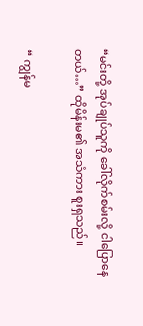“မင်းတို့ အုပ်ချုပ်သူကို ခေါ်လိုက်စမ်းလို့ ငါပြောနေတယ်…” ထိုမိန်းမ၏ အသံကား စူးရှသည်။

“ ကျွန်မ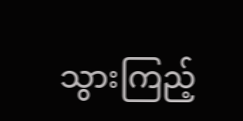သွားကြည့်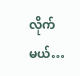လိုက်မယ်…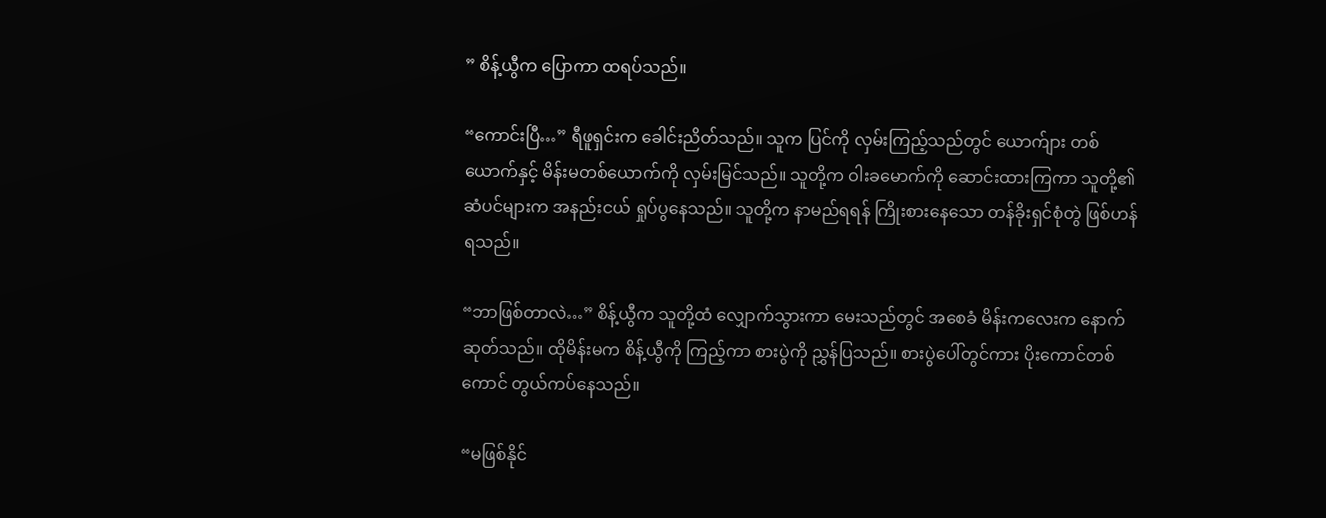” စိန့်ယွီက ပြောကာ ထရပ်သည်။

“ကောင်းပြီ…” ရီဖူရှင်းက ခေါင်းညိတ်သည်။ သူက ပြင်ကို လှမ်းကြည့်သည်တွင် ယောက်ျား တစ်ယောက်နှင့် မိန်းမတစ်ယောက်ကို လှမ်းမြင်သည်။ သူတို့က ဝါးခမောက်ကို ဆောင်းထားကြကာ သူတို့၏ ဆံပင်များက အနည်းငယ် ရှုပ်ပွနေသည်။ သူတို့က နာမည်ရရန် ကြိုးစားနေသော တန်ခိုးရှင်စုံတွဲ ဖြစ်ဟန်ရသည်။

“ဘာဖြစ်တာလဲ…” စိန့်ယွီက သူတို့ထံ လျှောက်သွားကာ မေးသည်တွင် အစေခံ မိန်းကလေးက နောက်ဆုတ်သည်။ ထိုမိန်းမက စိန့်ယွီကို ကြည့်ကာ စားပွဲကို ညွှန်ပြသည်။ စားပွဲပေါ်တွင်ကား ပိုးကောင်တစ်ကောင် တွယ်ကပ်နေသည်။

“မဖြစ်နိုင်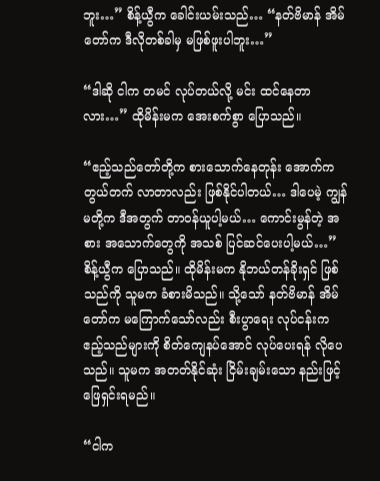ဘူး…” စိန့်ယွီက ခေါင်းယမ်းသည်… “နတ်ဗိမာန် အိမ်တော်က ဒီလိုတစ်ခါမှ မဖြစ်ဖူးပါဘူး…”

“ဒါဆို ငါက တမင် လုပ်တယ်လို့ မင်း ထင်နေတာလား…” ထိုမိန်းမက အေးစက်စွာ ပြောသည်။

“ဧည့်သည်တော်တို့က စားသောက်နေတုန်း အောက်က တွယ်တက် လာတာလည်း ဖြစ်နိုင်ပါတယ်… ဒါပေမဲ့ ကျွန်မတို့က ဒီအတွက် တာဝန်ယူပါ့မယ်… ကောင်းမွန်တဲ့ အစား အသောက်တွေကို အသစ် ပြင်ဆင်ပေးပါ့မယ်…” စိန့်ယွီက ပြောသည်။ ထိုမိန်းမက နိုဘယ်တန်ခိုးရှင် ဖြစ်သည်ကို သူမက ခံစားမိသည်။ သို့သော် နတ်ဗိမာန် အိမ်တော်က မကြောက်သော်လည်း စီးပွာရေး လုပ်ငန်းက ဧည့်သည်များကို စိတ်ကျေနပ်အောင် လုပ်ပေးရန် လိုပေသည်။ သူမက အတတ်နိုင်ဆုံး ငြိမ်းချမ်းသော နည်းဖြင့် ဖြေရှင်းရမည်။

“ငါက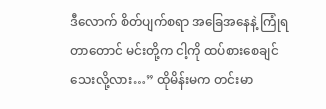ဒီလောက် စိတ်ပျက်စရာ အခြေအနေနဲ့ ကြုံရတာတောင် မင်းတို့က ငါ့ကို ထပ်စားစေချင် သေးလို့လား…” ထိုမိန်းမက တင်းမာ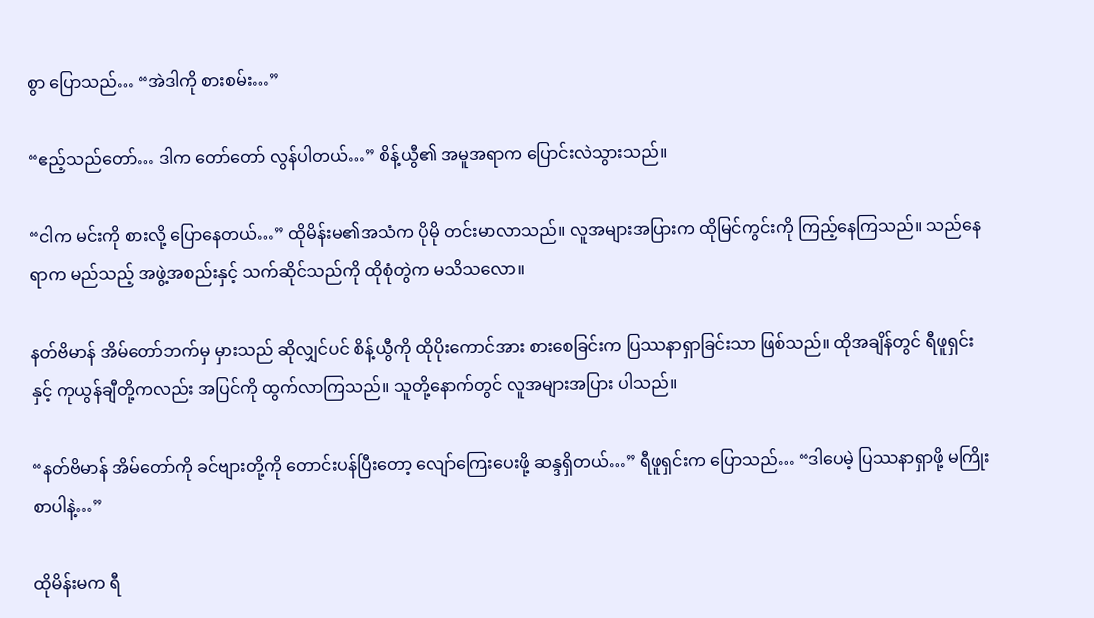စွာ ပြောသည်… “အဲဒါကို စားစမ်း…”

“ဧည့်သည်တော်… ဒါက တော်တော် လွန်ပါတယ်…” စိန့်ယွီ၏ အမူအရာက ပြောင်းလဲသွားသည်။

“ငါက မင်းကို စားလို့ ပြောနေတယ်…” ထိုမိန်းမ၏အသံက ပိုမို တင်းမာလာသည်။ လူအများအပြားက ထိုမြင်ကွင်းကို ကြည့်နေကြသည်။ သည်နေရာက မည်သည့် အဖွဲ့အစည်းနှင့် သက်ဆိုင်သည်ကို ထိုစုံတွဲက မသိသလော။

နတ်ဗိမာန် အိမ်တော်ဘက်မှ မှားသည် ဆိုလျှင်ပင် စိန့်ယွီကို ထိုပိုးကောင်အား စားစေခြင်းက ပြဿနာရှာခြင်းသာ ဖြစ်သည်။ ထိုအချိန်တွင် ရီဖူရှင်းနှင့် ကုယွန်ချီတို့ကလည်း အပြင်ကို ထွက်လာကြသည်။ သူတို့နောက်တွင် လူအများအပြား ပါသည်။

“နတ်ဗိမာန် အိမ်တော်ကို ခင်ဗျားတို့ကို တောင်းပန်ပြီးတော့ လျော်ကြေးပေးဖို့ ဆန္ဒရှိတယ်…” ရီဖူရှင်းက ပြောသည်… “ဒါပေမဲ့ ပြဿနာရှာဖို့ မကြိုးစာပါနဲ့…”

ထိုမိန်းမက ရီ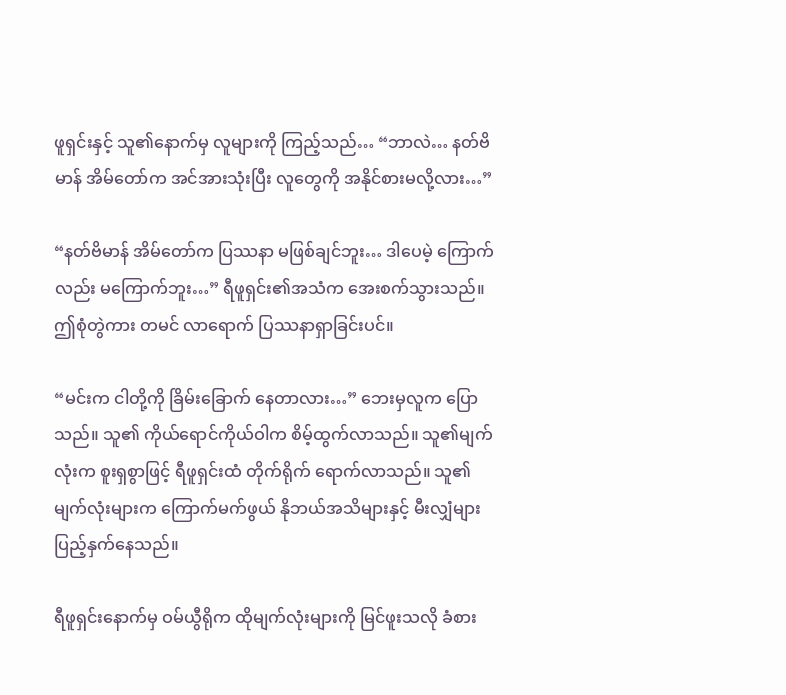ဖူရှင်းနှင့် သူ၏နောက်မှ လူများကို ကြည့်သည်… “ဘာလဲ… နတ်ဗိမာန် အိမ်တော်က အင်အားသုံးပြီး လူတွေကို အနိုင်စားမလို့လား…”

“နတ်ဗိမာန် အိမ်တော်က ပြဿနာ မဖြစ်ချင်ဘူး… ဒါပေမဲ့ ကြောက်လည်း မကြောက်ဘူး…” ရီဖူရှင်း၏အသံက အေးစက်သွားသည်။ ဤစုံတွဲကား တမင် လာရောက် ပြဿနာရှာခြင်းပင်။

“မင်းက ငါတို့ကို ခြိမ်းခြောက် နေတာလား…” ဘေးမှလူက ပြောသည်။ သူ၏ ကိုယ်ရောင်ကိုယ်ဝါက စိမ့်ထွက်လာသည်။ သူ၏မျက်လုံးက စူးရှစွာဖြင့် ရီဖူရှင်းထံ တိုက်ရိုက် ရောက်လာသည်။ သူ၏မျက်လုံးများက ကြောက်မက်ဖွယ် နိုဘယ်အသိများနှင့် မီးလျှံများ ပြည့်နှက်နေသည်။

ရီဖူရှင်းနောက်မှ ဝမ်ယွီရိုက ထိုမျက်လုံးများကို မြင်ဖူးသလို ခံစား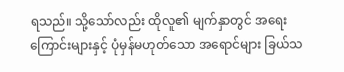ရသည်။ သို့သော်လည်း ထိုလူ၏ မျက်နှာတွင် အရေးကြောင်းများနှင့် ပုံမှန်မဟုတ်သော အရောင်များ ခြယ်သ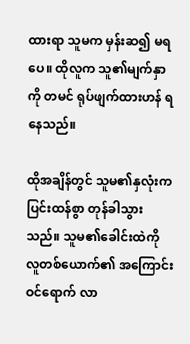ထားရာ သူမက မှန်းဆ၍ မရပေ။ ထိုလူက သူ၏မျက်နှာကို တမင် ရုပ်ဖျက်ထားဟန် ရနေသည်။

ထိုအချိန်တွင် သူမ၏နှလုံးက ပြင်းထန်စွာ တုန်ခါသွားသည်။ သူမ၏ခေါင်းထဲကို လူတစ်ယောက်၏ အကြောင်း ဝင်ရောက် လာ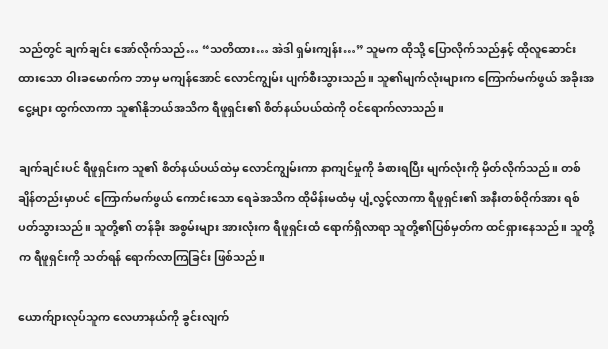သည်တွင် ချက်ချင်း အော်လိုက်သည်… “သတိထား… အဲဒါ ရှမ်းကျန်း…” သူမက ထိုသို့ ပြောလိုက်သည်နှင့် ထိုလူဆောင်းထားသော ဝါးခမောက်က ဘာမှ မကျန်အောင် လောင်ကျွမ်း ပျက်စီးသွားသည်။ သူ၏မျက်လုံးများက ကြောက်မက်ဖွယ် အခိုးအငွေ့များ ထွက်လာကာ သူ၏နိုဘယ်အသိက ရီဖူရှင်း၏ စိတ်နယ်ပယ်ထဲကို ဝင်ရောက်လာသည်။

ချက်ချင်းပင် ရီဖူရှင်းက သူ၏ စိတ်နယ်ပယ်ထဲမှ လောင်ကျွမ်းကာ နာကျင်မှုကို ခံစားရပြီး မျက်လုံးကို မှိတ်လိုက်သည်။ တစ်ချိန်တည်းမှာပင် ကြောက်မက်ဖွယ် ကောင်းသော ရေခဲအသိက ထိုမိန်းမထံမှ ပျံ့လွင့်လာကာ ရီဖူရှင်း၏ အနီးတစ်ဝိုက်အား ရစ်ပတ်သွားသည်။ သူတို့၏ တန်ခိုး အစွမ်းများ အားလုံးက ရီဖူရှင်းထံ ရောက်ရှိလာရာ သူတို့၏ပြစ်မှတ်က ထင်ရှားနေသည်။ သူတို့က ရီဖူရှင်းကို သတ်ရန် ရောက်လာကြခြင်း ဖြစ်သည်။

ယောက်ျားလုပ်သူက လေဟာနယ်ကို ခွင်းလျက်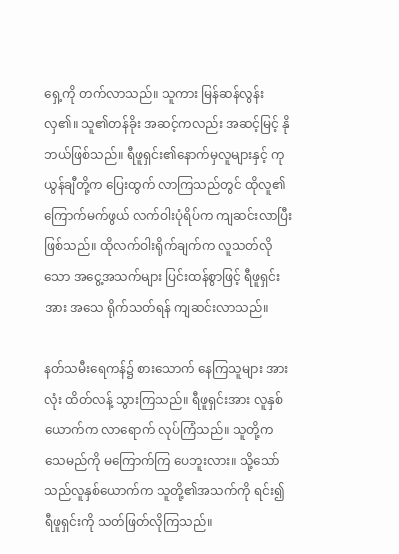ရှေ့ကို တက်လာသည်။ သူကား မြန်ဆန်လွန်းလှ၏။ သူ၏တန်ခိုး အဆင့်ကလည်း အဆင့်မြင့် နိုဘယ်ဖြစ်သည်။ ရီဖူရှင်း၏နောက်မှလူများနှင့် ကုယွန်ချီတို့က ပြေးထွက် လာကြသည်တွင် ထိုလူ၏ ကြောက်မက်ဖွယ် လက်ဝါးပုံရိပ်က ကျဆင်းလာပြီး ဖြစ်သည်။ ထိုလက်ဝါးရိုက်ချက်က လူသတ်လိုသော အငွေ့အသက်များ ပြင်းထန်စွာဖြင့် ရီဖူရှင်းအား အသေ ရိုက်သတ်ရန် ကျဆင်းလာသည်။

နတ်သမီးရေကန်၌ စားသောက် နေကြသူများ အားလုံး ထိတ်လန့် သွားကြသည်။ ရီဖူရှင်းအား လူနှစ်ယောက်က လာရောက် လုပ်ကြံသည်။ သူတို့က သေမည်ကို မကြောက်ကြ ပေဘူးလား။ သို့သော် သည်လူနှစ်ယောက်က သူတို့၏အသက်ကို ရင်း၍ ရီဖူရှင်းကို သတ်ဖြတ်လိုကြသည်။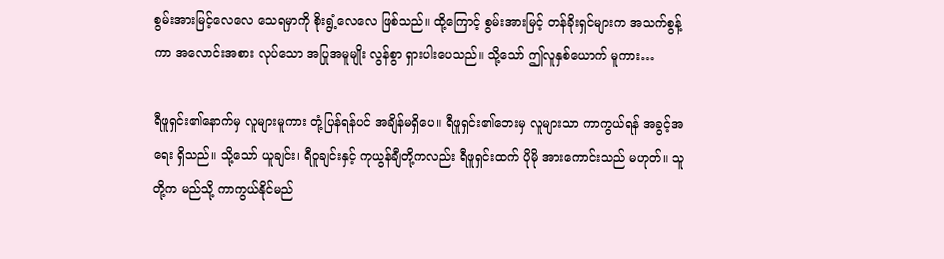စွမ်းအားမြင့်လေလေ သေရမှာကို စိုးရွံ့လေလေ ဖြစ်သည်။ ထို့ကြောင့် စွမ်းအားမြင့် တန်ခိုးရှင်များက အသက်စွန့်ကာ အလောင်းအစား လုပ်သော အပြုအမူမျိုး လွန်စွာ ရှားပါးပေသည်။ သို့သော် ဤလူနှစ်ယောက် မူကား…

ရီဖူရှင်း၏နောက်မှ လူများမူကား တုံ့ပြန်ရန်ပင် အချိန်မရှိပေ။ ရီဖူရှင်း၏ဘေးမှ လူများသာ ကာကွယ်ရန် အခွင့်အရေး ရှိသည်။ သို့သော် ယူချင်း၊ ရီဝူချင်းနှင့် ကုယွန်ချီတို့ကလည်း ရီဖူရှင်းထက် ပိုမို အားကောင်းသည် မဟုတ်။ သူတို့က မည်သို့ ကာကွယ်နိုင်မည်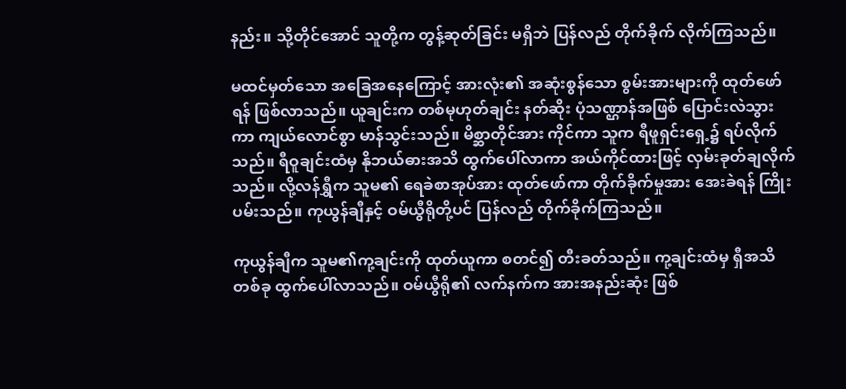နည်း။ သို့တိုင်အောင် သူတို့က တွန့်ဆုတ်ခြင်း မရှိဘဲ ပြန်လည် တိုက်ခိုက် လိုက်ကြသည်။

မထင်မှတ်သော အခြေအနေကြောင့် အားလုံး၏ အဆုံးစွန်သော စွမ်းအားများကို ထုတ်ဖော်ရန် ဖြစ်လာသည်။ ယူချင်းက တစ်မုဟုတ်ချင်း နတ်ဆိုး ပုံသဏ္ဌာန်အဖြစ် ပြောင်းလဲသွားကာ ကျယ်လောင်စွာ မာန်သွင်းသည်။ မိစ္ဆာတိုင်အား ကိုင်ကာ သူက ရီဖူရှင်းရှေ့၌ ရပ်လိုက်သည်။ ရီဝူချင်းထံမှ နိုဘယ်ဓားအသိ ထွက်ပေါ်လာကာ အယ်ကိုင်ထားဖြင့် လှမ်းခုတ်ချလိုက်သည်။ လို့လန်ရွှီက သူမ၏ ရေခဲစာအုပ်အား ထုတ်ဖော်ကာ တိုက်ခိုက်မှုအား အေးခဲရန် ကြိုးပမ်းသည်။ ကုယွန်ချီနှင့် ဝမ်ယွီရိုတို့ပင် ပြန်လည် တိုက်ခိုက်ကြသည်။

ကုယွန်ချီက သူမ၏ကု့ချင်းကို ထုတ်ယူကာ စတင်၍ တီးခတ်သည်။ ကု့ချင်းထံမှ ရှီအသိတစ်ခု ထွက်ပေါ်လာသည်။ ဝမ်ယွီရို၏ လက်နက်က အားအနည်းဆုံး ဖြစ်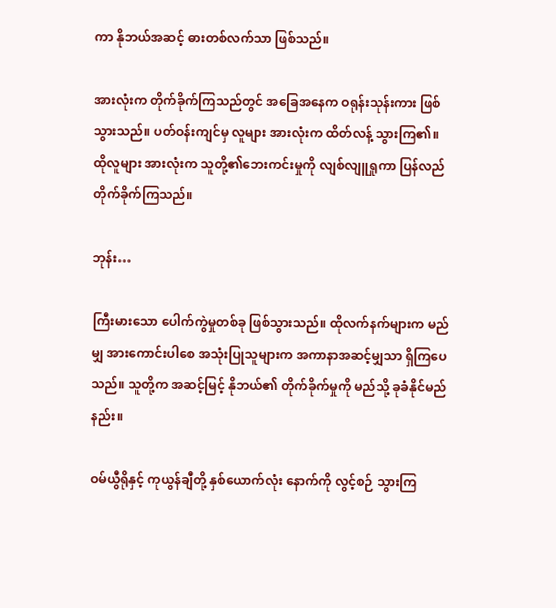ကာ နိုဘယ်အဆင့် ဓားတစ်လက်သာ ဖြစ်သည်။

အားလုံးက တိုက်ခိုက်ကြသည်တွင် အခြေအနေက ဝရုန်းသုန်းကား ဖြစ်သွားသည်။ ပတ်ဝန်းကျင်မှ လူများ အားလုံးက ထိတ်လန့် သွားကြ၏။ ထိုလူများ အားလုံးက သူတို့၏ဘေးကင်းမှုကို လျစ်လျူရှုကာ ပြန်လည် တိုက်ခိုက်ကြသည်။

ဘုန်း…

ကြီးမားသော ပေါက်ကွဲမှုတစ်ခု ဖြစ်သွားသည်။ ထိုလက်နက်များက မည်မျှ အားကောင်းပါစေ အသုံးပြုသူများက အကာနာအဆင့်မျှသာ ရှိကြပေသည်။ သူတို့က အဆင့်မြင့် နိုဘယ်၏ တိုက်ခိုက်မှုကို မည်သို့ ခုခံနိုင်မည်နည်း။

ဝမ်ယွီရိုနှင့် ကုယွန်ချီတို့ နှစ်ယောက်လုံး နောက်ကို လွင့်စဉ် သွားကြ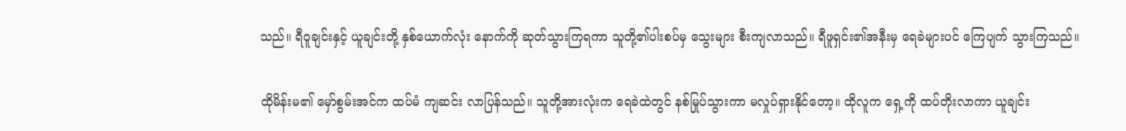သည်။ ရီဝူချင်းနှင့် ယူချင်းတို့ နှစ်ယောက်လုံး နောက်ကို ဆုတ်သွားကြရကာ သူတို့၏ပါးစပ်မှ သွေးများ စီးကျလာသည်။ ရီဖူရှင်း၏အနီးမှ ရေခဲများပင် ကြေပျက် သွားကြသည်။

ထိုမိန်းမ၏ မှော်စွမ်းအင်က ထပ်မံ ကျဆင်း လာပြန်သည်။ သူတို့အားလုံးက ရေခဲထဲတွင် နစ်မြုပ်သွားကာ မလှုပ်ရှားနိုင်တော့။ ထိုလူက ရှေ့ကို ထပ်တိုးလာကာ ယူချင်း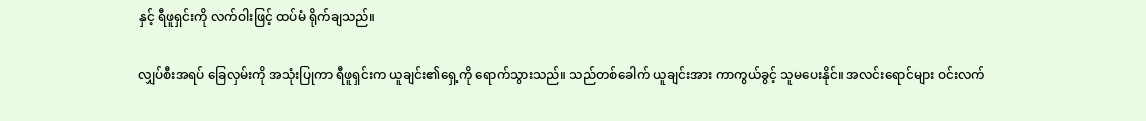နှင့် ရီဖူရှင်းကို လက်ဝါးဖြင့် ထပ်မံ ရိုက်ချသည်။

လျှပ်စီးအရပ် ခြေလှမ်းကို အသုံးပြုကာ ရီဖူရှင်းက ယူချင်း၏ရှေ့ကို ရောက်သွားသည်။ သည်တစ်ခေါက် ယူချင်းအား ကာကွယ်ခွင့် သူမပေးနိုင်။ အလင်းရောင်များ ဝင်းလက်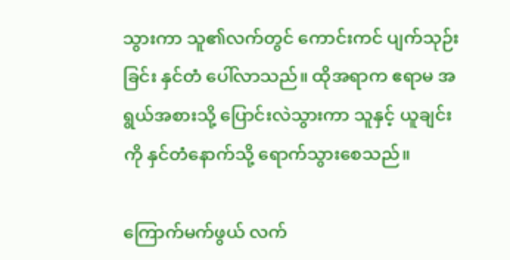သွားကာ သူ၏လက်တွင် ကောင်းကင် ပျက်သုဉ်းခြင်း နှင်တံ ပေါ်လာသည်။ ထိုအရာက ဧရာမ အရွယ်အစားသို့ ပြောင်းလဲသွားကာ သူနှင့် ယူချင်းကို နှင်တံနောက်သို့ ရောက်သွားစေသည်။

ကြောက်မက်ဖွယ် လက်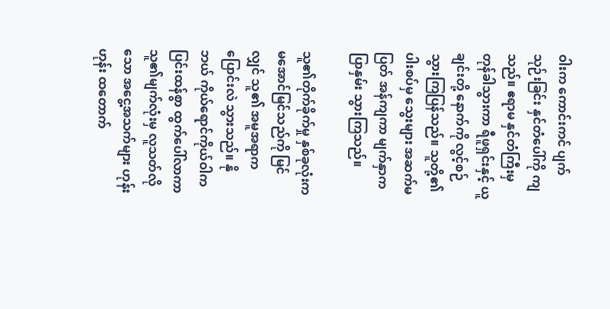ဝါးက ကောင်းကင် ပျက်သုဉ်းခြင်း နှင်တံပေါ်ကို ကျသည်။ ဧရာမ နှင်တံကြီးမှ တုန်ခါသွားကာ ရီဖူရှင်းနှင့် ယူချင်းတို့ နောက်ကို လွင့်စဉ် သွားကြပြန်သည်။ သူတို့၏ ပါးစပ်မှ သွေးများ အဆက်မပြတ် အန်ကျကာ မျက်နှာက ပြာနှမ်း သွားကြသည်။

သူ၏တိုက်ခိုက်မှု နှစ်ခုလုံးက မအောင်မြင်သည်ကို မြင်လျှင် သူ၏ အမူအရာက ပြောင်းလဲ သွားသည်။ နိုဘယ် ကိုယ်ရောင်ကိုယ်ဝါက ပြင်းထန်စွာ ထွက်ပေါ်လာကာ သူ၏မျက်လုံးမှ လူသတ်လိုသော အငွေ့အသက်များ ဟုန်းဟုန်း ထတောက်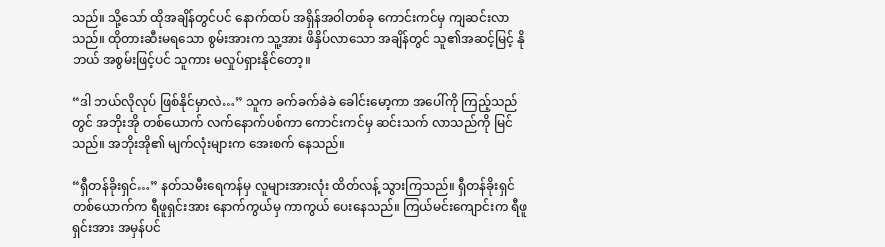သည်။ သို့သော် ထိုအချိန်တွင်ပင် နောက်ထပ် အရှိန်အဝါတစ်ခု ကောင်းကင်မှ ကျဆင်းလာသည်။ ထိုတားဆီးမရသော စွမ်းအားက သူ့အား ဖိနှိပ်လာသော အချိန်တွင် သူ၏အဆင့်မြင့် နိုဘယ် အစွမ်းဖြင့်ပင် သူကား မလှုပ်ရှားနိုင်တော့။

“ဒါ ဘယ်လိုလုပ် ဖြစ်နိုင်မှာလဲ…” သူက ခက်ခက်ခဲခဲ ခေါင်းမော့ကာ အပေါ်ကို ကြည့်သည်တွင် အဘိုးအို တစ်ယောက် လက်နောက်ပစ်ကာ ကောင်းကင်မှ ဆင်းသက် လာသည်ကို မြင်သည်။ အဘိုးအို၏ မျက်လုံးများက အေးစက် နေသည်။

“ရှီတန်ခိုးရှင်…” နတ်သမီးရေကန်မှ လူများအားလုံး ထိတ်လန့် သွားကြသည်။ ရှီတန်ခိုးရှင် တစ်ယောက်က ရီဖူရှင်းအား နောက်ကွယ်မှ ကာကွယ် ပေးနေသည်။ ကြယ်မင်းကျောင်းက ရီဖူရှင်းအား အမှန်ပင်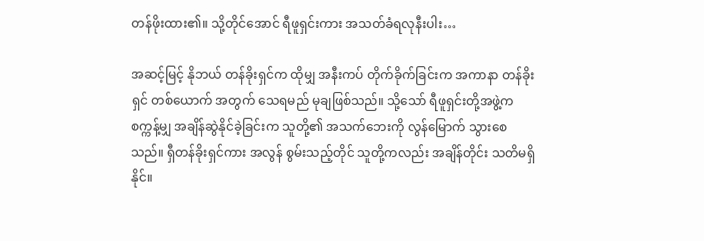တန်ဖိုးထား၏။ သို့တိုင်အောင် ရီဖူရှင်းကား အသတ်ခံရလုနီးပါး…

အဆင့်မြင့် နိုဘယ် တန်ခိုးရှင်က ထိုမျှ အနီးကပ် တိုက်ခိုက်ခြင်းက အကာနာ တန်ခိုးရှင် တစ်ယောက် အတွက် သေရမည် မုချဖြစ်သည်။ သို့သော် ရီဖူရှင်းတို့အဖွဲ့က စက္ကန့်မျှ အချိန်ဆွဲနိုင်ခဲ့ခြင်းက သူတို့၏ အသက်ဘေးကို လွန်မြောက် သွားစေသည်။ ရှီတန်ခိုးရှင်ကား အလွန် စွမ်းသည့်တိုင် သူတို့ကလည်း အချိန်တိုင်း သတိမရှိနိုင်။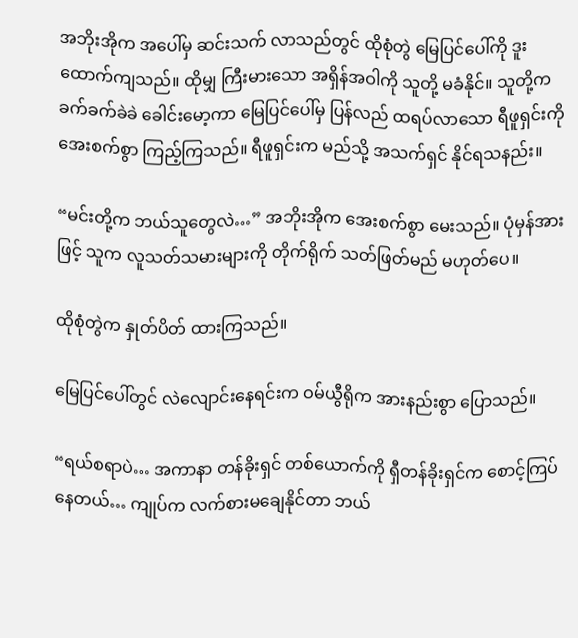အဘိုးအိုက အပေါ်မှ ဆင်းသက် လာသည်တွင် ထိုစုံတွဲ မြေပြင်ပေါ်ကို ဒူးထောက်ကျသည်။ ထိုမျှ ကြီးမားသော အရှိန်အဝါကို သူတို့ မခံနိုင်။ သူတို့က ခက်ခက်ခဲခဲ ခေါင်းမော့ကာ မြေပြင်ပေါ်မှ ပြန်လည် ထရပ်လာသော ရီဖူရှင်းကို အေးစက်စွာ ကြည့်ကြသည်။ ရီဖူရှင်းက မည်သို့ အသက်ရှင် နိုင်ရသနည်း။

“မင်းတို့က ဘယ်သူတွေလဲ…” အဘိုးအိုက အေးစက်စွာ မေးသည်။ ပုံမှန်အားဖြင့် သူက လူသတ်သမားများကို တိုက်ရိုက် သတ်ဖြတ်မည် မဟုတ်ပေ။

ထိုစုံတွဲက နှုတ်ပိတ် ထားကြသည်။

မြေပြင်ပေါ်တွင် လဲလျောင်းနေရင်းက ဝမ်ယွီရိုက အားနည်းစွာ ပြောသည်။

“ရယ်စရာပဲ… အကာနာ တန်ခိုးရှင် တစ်ယောက်ကို ရှီတန်ခိုးရှင်က စောင့်ကြပ်နေတယ်… ကျုပ်က လက်စားမချေနိုင်တာ ဘယ်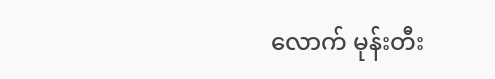လောက် မုန်းတီး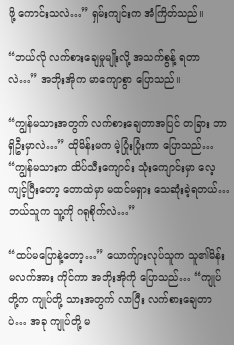ဖို့ ကောင်းသလဲ…” ရှမ်းကျင်းက အံကြိတ်သည်။

“ဘယ်လို လက်စားချေမှုမျိုးလို့ အသက်စွန့် ရတာလဲ…” အဘိုးအိုက မာကျောစွာ ပြောသည်။

“ကျွန်မသားအတွက် လက်စားချေတာအပြင် တခြား ဘာရှိဦးမှာလဲ…” ထိုမိန်းမက မဲ့ပြုံးပြုံးကာ ပြောသည်… “ကျွန်မသားက ထိပ်သီးကျောင်း သုံးကျောင်းမှာ လေ့ကျင့်ပြီးတော့ တောထဲမှာ မထင်မရှား သေဆုံးခဲ့ရတယ်… ဘယ်သူက သူ့ကို ဂရုစိုက်လဲ…”

“ထပ်မပြောနဲ့တော့…” ယောက်ျားလုပ်သူက သူ၏မိန်းမလက်အား ကိုင်ကာ အဘိုးအိုကို ပြောသည်… “ကျုပ်တို့က ကျုပ်တို့ သားအတွက် လာပြီး လက်စားချေတာပဲ… အခု ကျုပ်တို့ မ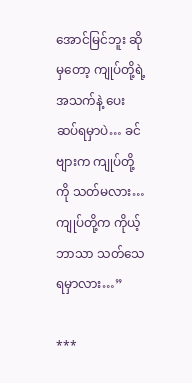အောင်မြင်ဘူး ဆိုမှတော့ ကျုပ်တို့ရဲ့ အသက်နဲ့ ပေးဆပ်ရမှာပဲ… ခင်ဗျားက ကျုပ်တို့ကို သတ်မလား… ကျုပ်တို့က ကိုယ့်ဘာသာ သတ်သေရမှာလား…”

***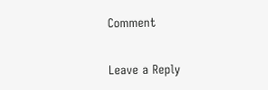Comment

Leave a Reply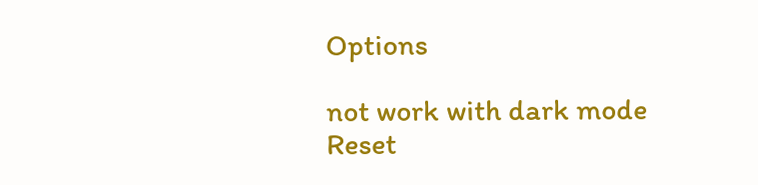Options

not work with dark mode
Reset